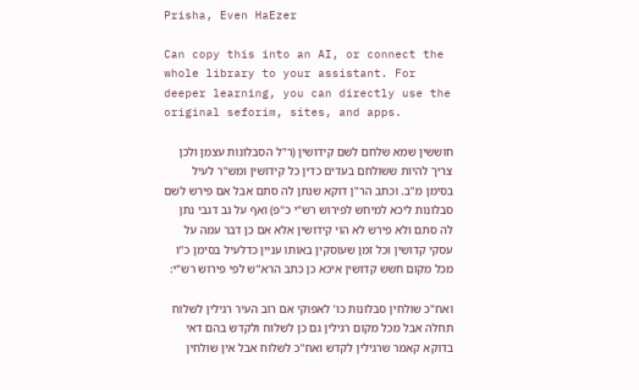Prisha, Even HaEzer

Can copy this into an AI, or connect the whole library to your assistant. For deeper learning, you can directly use the original seforim, sites, and apps.

חוששין שמא שלחם לשם קידושין (ר"ל הסבלונות עצמן ולכן צריך להיות ששולחם בעדים כדין כל קידושין ומש"ר לעיל בסימן מ"ב. וכתב הר"ן דוקא שנתן לה סתם אבל אם פירש לשם סבלונות ליכא למיחש לפירוש רש"י כ"פ) ואף על גב דגבי נתן לה סתם ולא פירש לא הוי קידושין אלא אם כן דבר עמה על עסקי קדושין וכל זמן שעוסקין באותו עניין כדלעיל בסימן כ"ו מכל מקום חשש קדושין איכא כן כתב הרא"ש לפי פירוש רש"י:

ואח"כ שולחין סבלונות כו' לאפוקי אם רוב העיר רגילין לשלוח תחלה אבל מכל מקום רגילין גם כן לשלוח ולקדש בהם דאי בדוקא קאמר שרגילין לקדש ואח"כ לשלוח אבל אין שולחין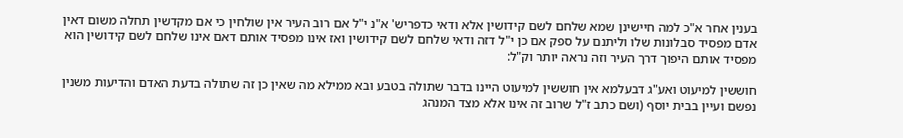בענין אחר א"כ למה חיישינן שמא שלחם לשם קידושין אלא ודאי כדפריש' א"נ י"ל אם רוב העיר אין שולחין כי אם מקדשין תחלה משום דאין אדם מפסיד סבלונות שלו וליתנם על ספק אם כן י"ל דזה ודאי שלחם לשם קידושין ואז אינו מפסיד אותם דאם אינו שלחם לשם קידושין הוא מפסיד אותם היפוך דרך העיר וזה נראה יותר וק"ל:

חוששין למיעוט ואע"ג דבעלמא אין חוששין למיעוט היינו בדבר שתולה בטבע ובא ממילא מה שאין כן זה שתולה בדעת האדם והדיעות משנין נפשם ועיין בבית יוסף (ושם כתב ז"ל שרוב זה אינו אלא מצד המנהג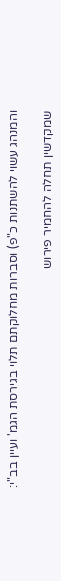והמנהג עשוי להשתנות כ"פ) וסברות מחלוקתם תלוי בגירסת הגמ' ועיין בב"י:

שמקדשין תחלה להחמיר פירוש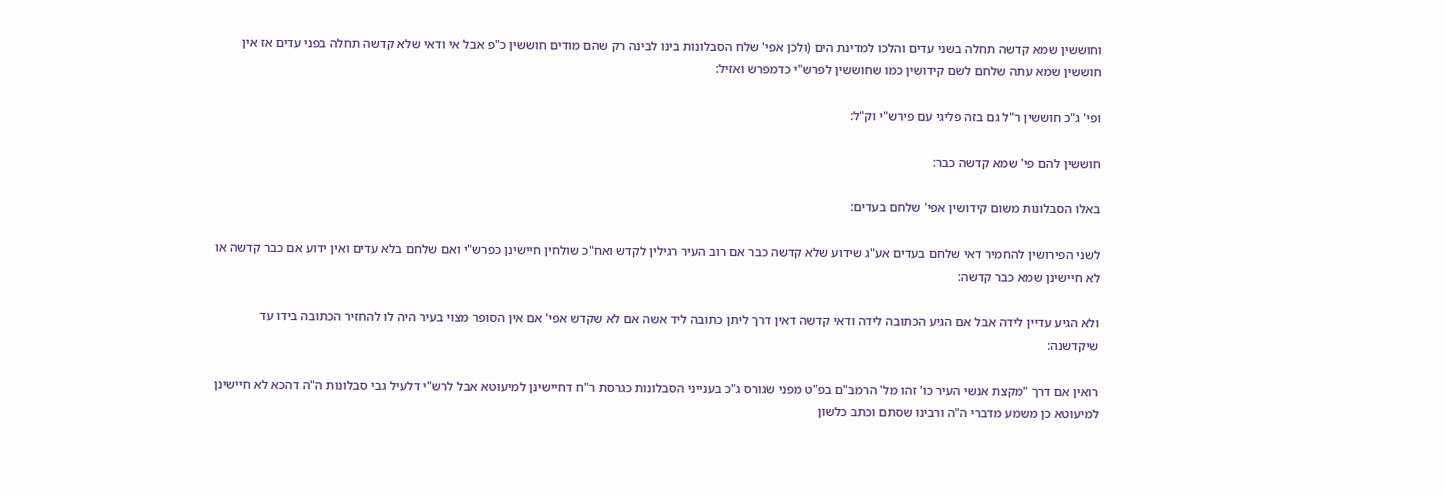וחוששין שמא קדשה תחלה בשני עדים והלכו למדינת הים (ולכן אפי' שלח הסבלונות בינו לבינה רק שהם מודים חוששין כ"פ אבל אי ודאי שלא קדשה תחלה בפני עדים אז אין חוששין שמא עתה שלחם לשם קידושין כמו שחוששין לפרש"י כדמפרש ואזיל:

ופי' ג"כ חוששין ר"ל גם בזה פליגי עם פירש"י וק"ל:

חוששין להם פי' שמא קדשה כבר:

באלו הסבלונות משום קידושין אפי' שלחם בעדים:

לשני הפירושין להחמיר דאי שלחם בעדים אע"ג שידוע שלא קדשה כבר אם רוב העיר רגילין לקדש ואח"כ שולחין חיישינן כפרש"י ואם שלחם בלא עדים ואין ידוע אם כבר קדשה או לא חיישינן שמא כבר קדשה:

ולא הגיע עדיין לידה אבל אם הגיע הכתובה לידה ודאי קדשה דאין דרך ליתן כתובה ליד אשה אם לא שקדש אפי' אם אין הסופר מצוי בעיר היה לו להחזיר הכתובה בידו עד שיקדשנה:

רואין אם דרך "מקצת אנשי העיר כו' זהו מל' הרמב"ם בפ"ט מפני שגורס ג"כ בענייני הסבלונות כגרסת ר"ח דחיישינן למיעוטא אבל לרש"י דלעיל גבי סבלונות ה"ה דהכא לא חיישינן למיעוטא כן משמע מדברי ה"ה ורבינו שסתם וכתב כלשון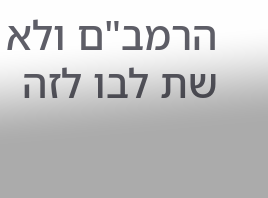הרמב"ם ולא שת לבו לזה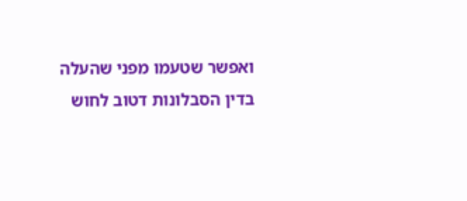ואפשר שטעמו מפני שהעלה בדין הסבלונות דטוב לחוש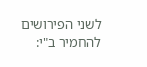לשני הפירושים להחמיר ב"י: